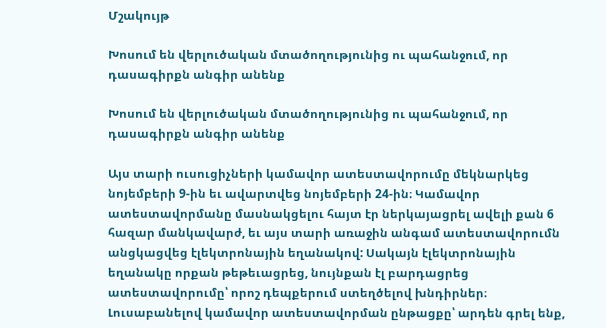Մշակույթ

Խոսում են վերլուծական մտածողությունից ու պահանջում, որ դասագիրքն անգիր անենք

Խոսում են վերլուծական մտածողությունից ու պահանջում, որ դասագիրքն անգիր անենք

Այս տարի ուսուցիչների կամավոր ատեստավորումը մեկնարկեց նոյեմբերի 9-ին եւ ավարտվեց նոյեմբերի 24-ին։ Կամավոր ատեստավորմանը մասնակցելու հայտ էր ներկայացրել ավելի քան 6 հազար մանկավարժ, եւ այս տարի առաջին անգամ ատեստավորումն անցկացվեց էլեկտրոնային եղանակով: Սակայն էլեկտրոնային եղանակը որքան թեթեւացրեց, նույնքան էլ բարդացրեց ատեստավորումը՝ որոշ դեպքերում ստեղծելով խնդիրներ։ Լուսաբանելով կամավոր ատեստավորման ընթացքը՝ արդեն գրել ենք,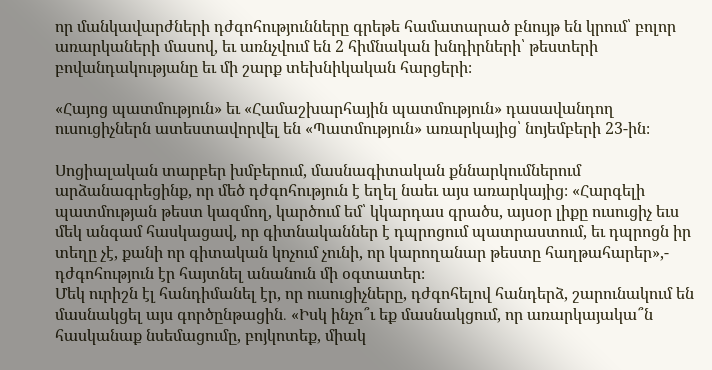որ մանկավարժների դժգոհությունները գրեթե համատարած բնույթ են կրում՝ բոլոր առարկաների մասով, եւ առնչվում են 2 հիմնական խնդիրների՝ թեստերի բովանդակությանը եւ մի շարք տեխնիկական հարցերի։

«Հայոց պատմություն» եւ «Համաշխարհային պատմություն» դասավանդող ուսուցիչներն ատեստավորվել են «Պատմություն» առարկայից՝ նոյեմբերի 23-ին։

Սոցիալական տարբեր խմբերում, մասնագիտական քննարկումներում արձանագրեցինք, որ մեծ դժգոհություն է եղել նաեւ այս առարկայից։ «Հարգելի պատմության թեստ կազմող, կարծում եմ՝ կկարդաս գրածս, այսօր լիքը ուսուցիչ եւս մեկ անգամ հասկացավ, որ գիտնականներ է դպրոցում պատրաստում, եւ դպրոցն իր տեղը չէ, քանի որ գիտական կոչում չունի, որ կարողանար թեստը հաղթահարեր»,- դժգոհություն էր հայտնել անանուն մի օգտատեր։
Մեկ ուրիշն էլ հանդիմանել էր, որ ուսուցիչները, դժգոհելով հանդերձ, շարունակում են մասնակցել այս գործընթացին․ «Իսկ ինչո՞ւ եք մասնակցում, որ առարկայակա՞ն հասկանաք նսեմացումը, բոյկոտեք, միակ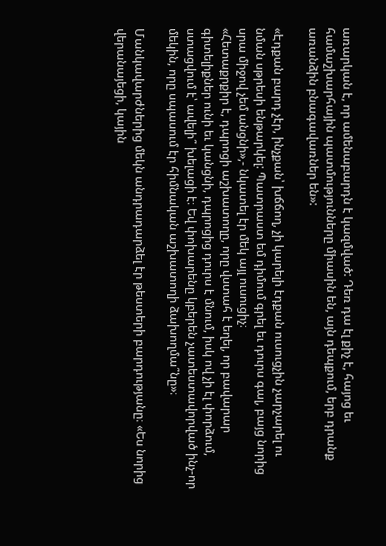առարկան է, որ ամենաբարդն է կազմված: Դեռ դա էլ քիչ է, հայոց եւ համաշխարհային պատմությունները միասին են, այն դեպքում, երբ դրանք առանձին բնագավառներ են»:

«Էդքան բարդ չէր, ինչքան՝ խճճող, չի կարելի էդքան ուսուցչին չարչարել ու նման սթրեսի ենթարկել: Պատրաստ եմ դիմում գրել եւ դուրս գալ, բայց նորից սրա միջով չեմ անցնի»,- նկատել էր մեկ այլ ուսուցիչ։
«Հետաքրքիր է, դպրոցի աշխատողը, որը վստահ է եղել, որ բավարար գիտելիքներ ունի եւ կանցնի, դպրոցից դուրս է մնում, իսկ ով չի էլ փորձում, ստացվում է՝ ավելի՞ խելացի է։ Եվ փոխարենը կբերեն չատեստավորված ինչ-որ մեկին, որը սպասում էր հիմնական աշխատողի ձախողմա՞նը»։

Մանկավարժներից մեկն անդրադարձել էր թեստերի բարդությանը։ «Ես նորից վերանայեցի, կային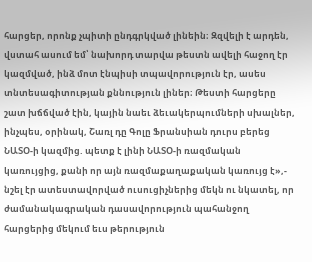հարցեր, որոնք չպիտի ընդգրկված լինեին։ Զզվելի է արդեն, վստահ ասում եմ՝ նախորդ տարվա թեստն ավելի հաջող էր կազմված, ինձ մոտ էնպիսի տպավորություն էր, ասես տնտեսագիտության քննություն լիներ։ Թեստի հարցերը շատ խճճված էին, կային նաեւ ձեւակերպումների սխալներ, ինչպես, օրինակ, Շառլ դը Գոլը Ֆրանսիան դուրս բերեց ՆԱՏՕ-ի կազմից. պետք է լինի ՆԱՏՕ-ի ռազմական կառույցից, քանի որ այն ռազմաքաղաքական կառույց է»,- նշել էր ատեստավորված ուսուցիչներից մեկն ու նկատել, որ ժամանակագրական դասավորություն պահանջող հարցերից մեկում եւս թերություն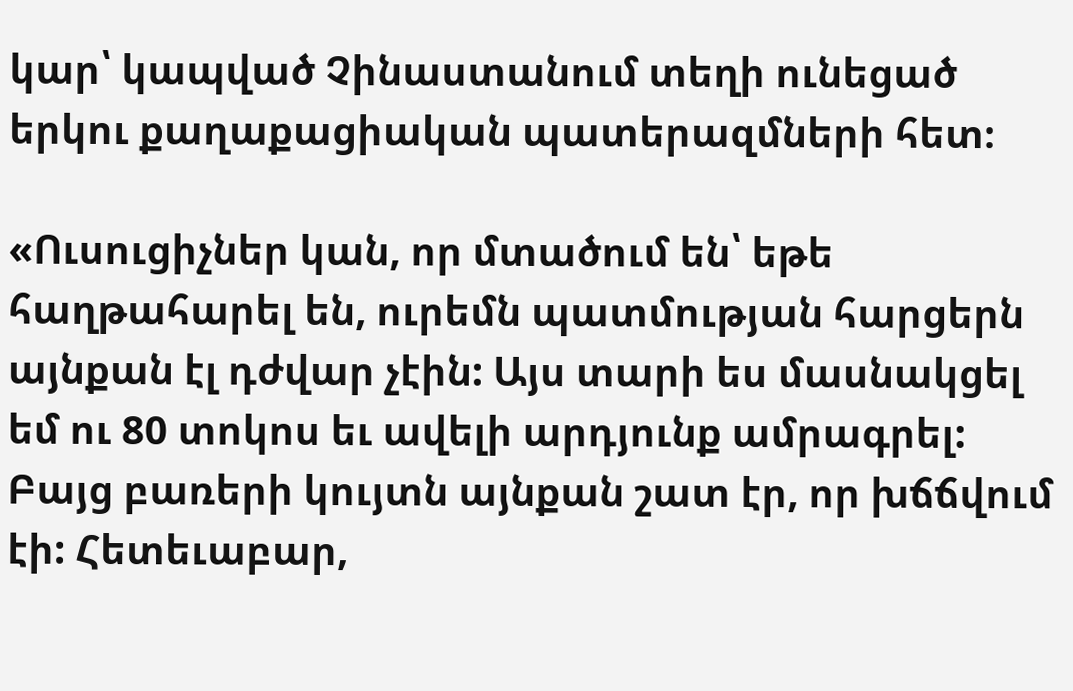կար՝ կապված Չինաստանում տեղի ունեցած երկու քաղաքացիական պատերազմների հետ։

«Ուսուցիչներ կան, որ մտածում են՝ եթե հաղթահարել են, ուրեմն պատմության հարցերն այնքան էլ դժվար չէին: Այս տարի ես մասնակցել եմ ու 80 տոկոս եւ ավելի արդյունք ամրագրել: Բայց բառերի կույտն այնքան շատ էր, որ խճճվում էի: Հետեւաբար,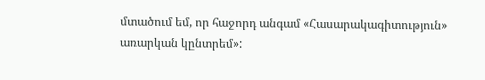մտածում եմ, որ հաջորդ անգամ «Հասարակագիտություն» առարկան կընտրեմ»: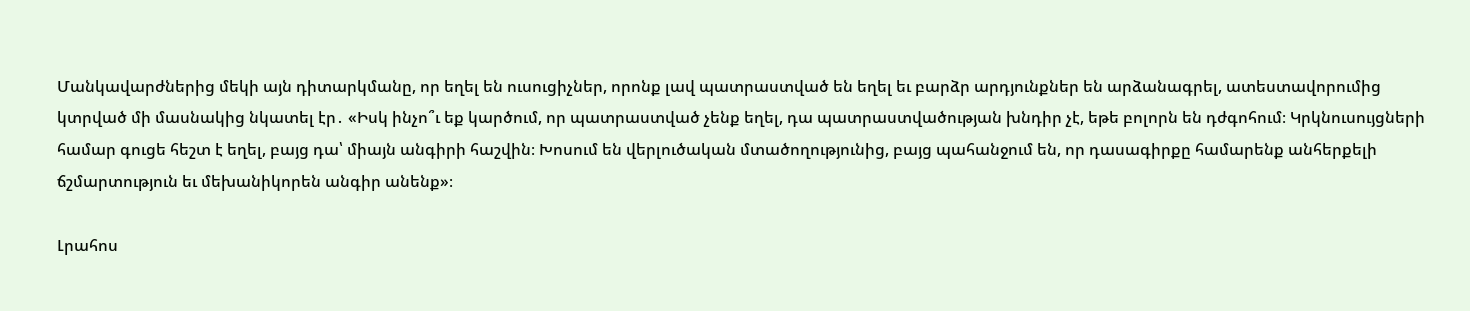Մանկավարժներից մեկի այն դիտարկմանը, որ եղել են ուսուցիչներ, որոնք լավ պատրաստված են եղել եւ բարձր արդյունքներ են արձանագրել, ատեստավորումից կտրված մի մասնակից նկատել էր․ «Իսկ ինչո՞ւ եք կարծում, որ պատրաստված չենք եղել, դա պատրաստվածության խնդիր չէ, եթե բոլորն են դժգոհում։ Կրկնուսույցների համար գուցե հեշտ է եղել, բայց դա՝ միայն անգիրի հաշվին։ Խոսում են վերլուծական մտածողությունից, բայց պահանջում են, որ դասագիրքը համարենք անհերքելի ճշմարտություն եւ մեխանիկորեն անգիր անենք»։

Լրահոս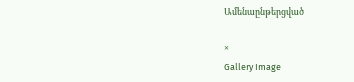Ամենաընթերցված

×
Gallery Image